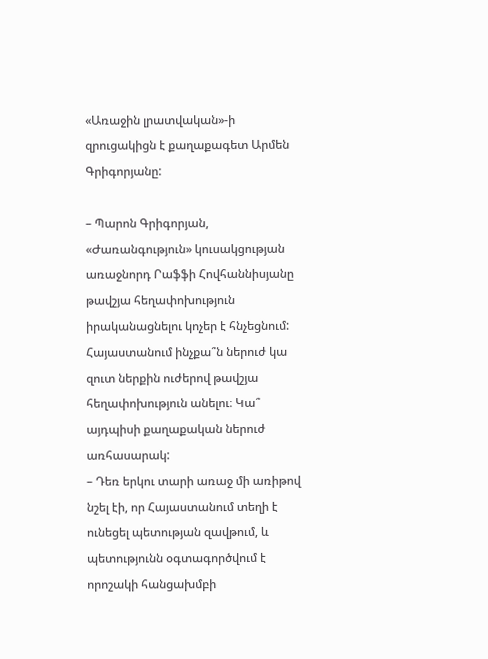«Առաջին լրատվական»-ի զրուցակիցն է քաղաքագետ Արմեն Գրիգորյանը:

– Պարոն Գրիգորյան, «Ժառանգություն» կուսակցության առաջնորդ Րաֆֆի Հովհաննիսյանը թավշյա հեղափոխություն իրականացնելու կոչեր է հնչեցնում: Հայաստանում ինչքա՞ն ներուժ կա զուտ ներքին ուժերով թավշյա հեղափոխություն անելու։ Կա՞ այդպիսի քաղաքական ներուժ առհասարակ:
– Դեռ երկու տարի առաջ մի առիթով նշել էի, որ Հայաստանում տեղի է ունեցել պետության զավթում, և պետությունն օգտագործվում է որոշակի հանցախմբի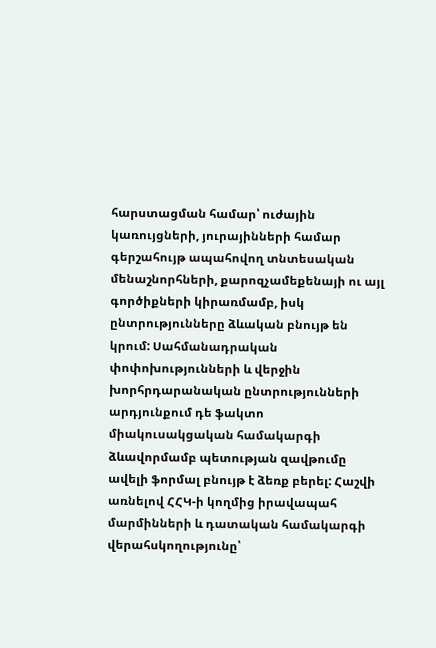հարստացման համար՝ ուժային կառույցների, յուրայինների համար գերշահույթ ապահովող տնտեսական մենաշնորհների, քարոզչամեքենայի ու այլ գործիքների կիրառմամբ, իսկ ընտրությունները ձևական բնույթ են կրում: Սահմանադրական փոփոխությունների և վերջին խորհրդարանական ընտրությունների արդյունքում դե ֆակտո միակուսակցական համակարգի ձևավորմամբ պետության զավթումը ավելի ֆորմալ բնույթ է ձեռք բերել: Հաշվի առնելով ՀՀԿ-ի կողմից իրավապահ մարմինների և դատական համակարգի վերահսկողությունը՝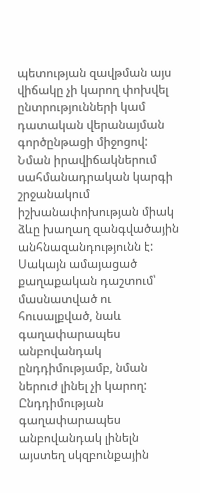պետության զավթման այս վիճակը չի կարող փոխվել ընտրությունների կամ դատական վերանայման գործընթացի միջոցով: Նման իրավիճակներում սահմանադրական կարգի շրջանակում իշխանափոխության միակ ձևը խաղաղ զանգվածային անհնազանդությունն է: Սակայն ամայացած քաղաքական դաշտում՝ մասնատված ու հուսալքված, նաև գաղափարապես անբովանդակ ընդդիմությամբ, նման ներուժ լինել չի կարող:
Ընդդիմության գաղափարապես անբովանդակ լինելն այստեղ սկզբունքային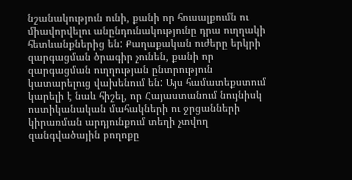նշանակություն ունի, քանի որ հուսալքումն ու միավորվելու անընդունակությունը դրա ուղղակի հետևանքներից են: Քաղաքական ուժերը երկրի զարգացման ծրագիր չունեն, քանի որ զարգացման ուղղության ընտրություն կատարելուց վախենում են: Այս համատեքստում կարելի է նաև հիշել, որ Հայաստանում նույնիսկ ոստիկանական մահակների ու ջրցանների կիրառման արդյունքում տեղի չտվող զանգվածային բողոքը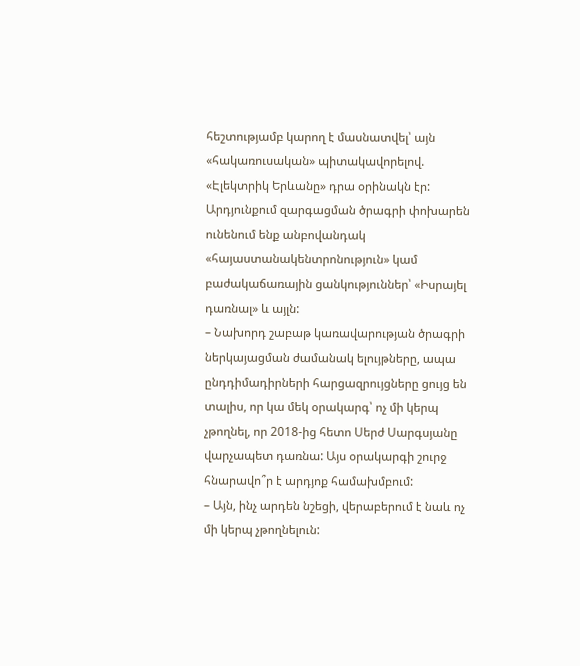հեշտությամբ կարող է մասնատվել՝ այն «հակառուսական» պիտակավորելով. «Էլեկտրիկ Երևանը» դրա օրինակն էր: Արդյունքում զարգացման ծրագրի փոխարեն ունենում ենք անբովանդակ «հայաստանակենտրոնություն» կամ բաժակաճառային ցանկություններ՝ «Իսրայել դառնալ» և այլն:
– Նախորդ շաբաթ կառավարության ծրագրի ներկայացման ժամանակ ելույթները, ապա ընդդիմադիրների հարցազրույցները ցույց են տալիս, որ կա մեկ օրակարգ՝ ոչ մի կերպ չթողնել, որ 2018-ից հետո Սերժ Սարգսյանը վարչապետ դառնա: Այս օրակարգի շուրջ հնարավո՞ր է արդյոք համախմբում:
– Այն, ինչ արդեն նշեցի, վերաբերում է նաև ոչ մի կերպ չթողնելուն: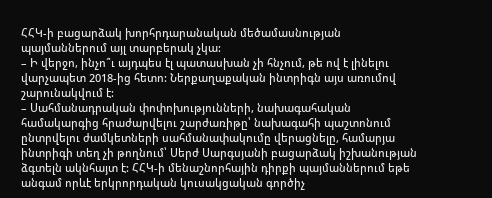ՀՀԿ-ի բացարձակ խորհրդարանական մեծամասնության պայմաններում այլ տարբերակ չկա:
– Ի վերջո, ինչո՞ւ այդպես էլ պատասխան չի հնչում, թե ով է լինելու վարչապետ 2018-ից հետո: Ներքաղաքական ինտրիգն այս առումով շարունակվում է:
– Սահմանադրական փոփոխությունների, նախագահական համակարգից հրաժարվելու շարժառիթը՝ նախագահի պաշտոնում ընտրվելու ժամկետների սահմանափակումը վերացնելը, համարյա ինտրիգի տեղ չի թողնում՝ Սերժ Սարգսյանի բացարձակ իշխանության ձգտելն ակնհայտ է: ՀՀԿ-ի մենաշնորհային դիրքի պայմաններում եթե անգամ որևէ երկրորդական կուսակցական գործիչ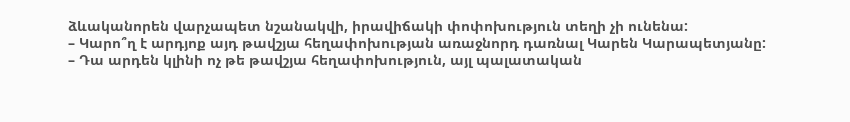ձևականորեն վարչապետ նշանակվի, իրավիճակի փոփոխություն տեղի չի ունենա:
– Կարո՞ղ է արդյոք այդ թավշյա հեղափոխության առաջնորդ դառնալ Կարեն Կարապետյանը:
– Դա արդեն կլինի ոչ թե թավշյա հեղափոխություն, այլ պալատական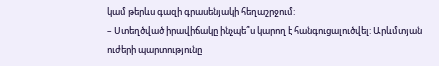կամ թերևս գազի գրասենյակի հեղաշրջում:
– Ստեղծված իրավիճակը ինչպե՞ս կարող է հանգուցալուծվել: Արևմտյան ուժերի պարտությունը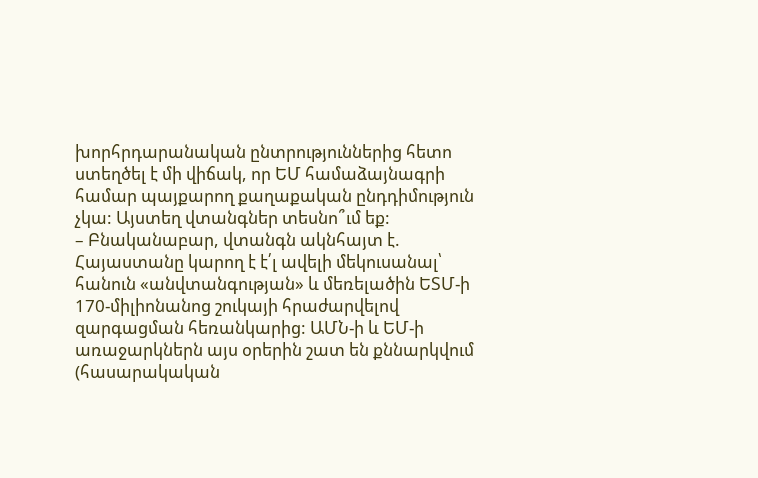խորհրդարանական ընտրություններից հետո ստեղծել է մի վիճակ, որ ԵՄ համաձայնագրի համար պայքարող քաղաքական ընդդիմություն չկա: Այստեղ վտանգներ տեսնո՞ւմ եք:
– Բնականաբար, վտանգն ակնհայտ է. Հայաստանը կարող է է՛լ ավելի մեկուսանալ՝ հանուն «անվտանգության» և մեռելածին ԵՏՄ-ի 170-միլիոնանոց շուկայի հրաժարվելով զարգացման հեռանկարից: ԱՄՆ-ի և ԵՄ-ի առաջարկներն այս օրերին շատ են քննարկվում (հասարակական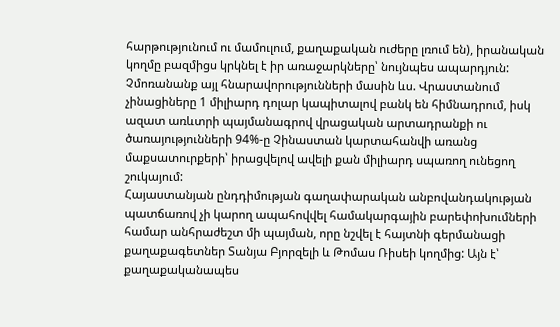հարթությունում ու մամուլում, քաղաքական ուժերը լռում են), իրանական կողմը բազմիցս կրկնել է իր առաջարկները՝ նույնպես ապարդյուն: Չմոռանանք այլ հնարավորությունների մասին ևս. Վրաստանում չինացիները 1 միլիարդ դոլար կապիտալով բանկ են հիմնադրում, իսկ ազատ առևտրի պայմանագրով վրացական արտադրանքի ու ծառայությունների 94%-ը Չինաստան կարտահանվի առանց մաքսատուրքերի՝ իրացվելով ավելի քան միլիարդ սպառող ունեցող շուկայում:
Հայաստանյան ընդդիմության գաղափարական անբովանդակության պատճառով չի կարող ապահովվել համակարգային բարեփոխումների համար անհրաժեշտ մի պայման, որը նշվել է հայտնի գերմանացի քաղաքագետներ Տանյա Բյորզելի և Թոմաս Ռիսեի կողմից: Այն է՝ քաղաքականապես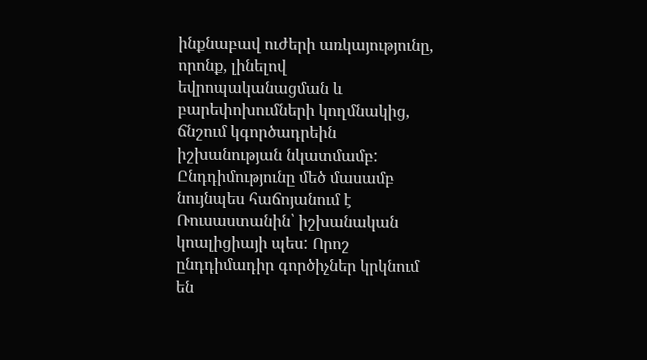ինքնաբավ ուժերի առկայությունը, որոնք, լինելով եվրոպականացման և բարեփոխումների կողմնակից, ճնշում կգործադրեին իշխանության նկատմամբ: Ընդդիմությունը մեծ մասամբ նույնպես հաճոյանում է Ռուսաստանին՝ իշխանական կոալիցիայի պես: Որոշ ընդդիմադիր գործիչներ կրկնում են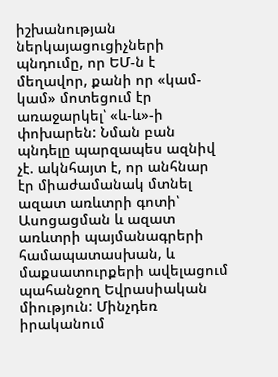իշխանության ներկայացուցիչների պնդումը, որ ԵՄ-ն է մեղավոր, քանի որ «կամ-կամ» մոտեցում էր առաջարկել՝ «և-և»-ի փոխարեն: Նման բան պնդելը պարզապես ազնիվ չէ. ակնհայտ է, որ անհնար էր միաժամանակ մտնել ազատ առևտրի գոտի՝ Ասոցացման և ազատ առևտրի պայմանագրերի համապատասխան, և մաքսատուրքերի ավելացում պահանջող Եվրասիական միություն: Մինչդեռ իրականում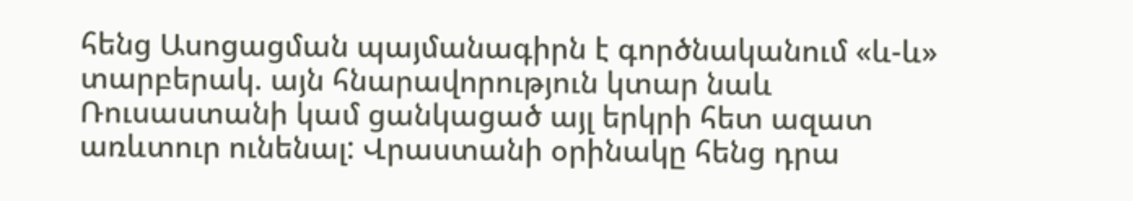հենց Ասոցացման պայմանագիրն է գործնականում «և-և» տարբերակ. այն հնարավորություն կտար նաև Ռուսաստանի կամ ցանկացած այլ երկրի հետ ազատ առևտուր ունենալ: Վրաստանի օրինակը հենց դրա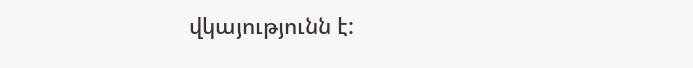վկայությունն է: